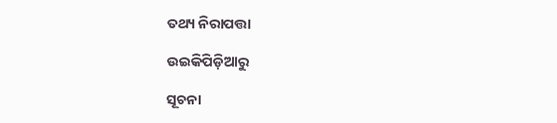ତଥ୍ୟ ନିରାପତ୍ତା

ଉଇକିପିଡ଼ିଆ‌ରୁ

ସୂଚନା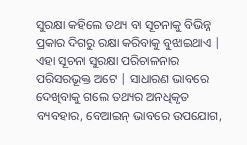ସୁରକ୍ଷା କହିଲେ ତଥ୍ୟ ବା ସୂଚନାକୁ ବିଭିନ୍ନ ପ୍ରକାର ଦିଗରୁ ରକ୍ଷା କରିବାକୁ ବୁଝାଇଥାଏ | ଏହା ସୂଚନା ସୁରକ୍ଷା ପରିଚାଳନାର ପରିସରଭୂକ୍ତ ଅଟେ | ସାଧାରଣ ଭାବରେ ଦେଖିବାକୁ ଗଲେ ତଥ୍ୟର ଅନଧିକୃତ ବ୍ୟବହାର, ବେଆଇନ୍ ଭାବରେ ଉପଯୋଗ,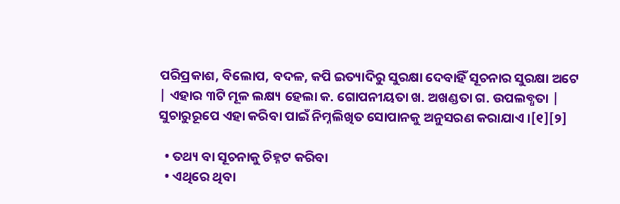ପରିପ୍ରକାଶ, ବିଲୋପ, ବଦଳ, କପି ଇତ୍ୟାଦିରୁ ସୁରକ୍ଷା ଦେବାହିଁ ସୂଚନାର ସୁରକ୍ଷା ଅଟେ | ଏହାର ୩ଟି ମୂଳ ଲକ୍ଷ୍ୟ ହେଲା କ. ଗୋପନୀୟତା ଖ. ଅଖଣ୍ଡତା ଗ. ଉପଲବ୍ଧତା | ସୁଚାରୁରୂପେ ଏହା କରିବା ପାଇଁ ନିମ୍ନଲିଖିତ ସୋପାନକୁ ଅନୁସରଣ କରାଯାଏ ।[୧][୨]

  • ତଥ୍ୟ ବା ସୂଚନାକୁ ଚିହ୍ନଟ କରିବା
  • ଏଥିରେ ଥିବା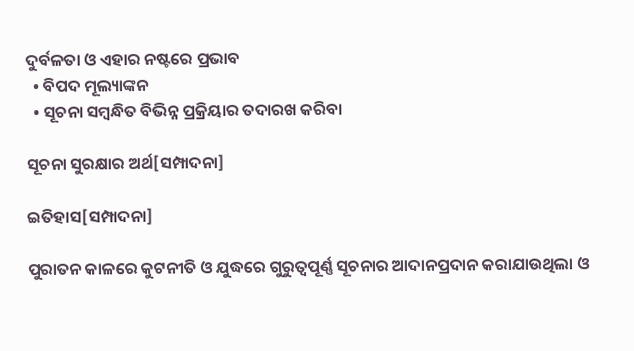ଦୁର୍ବଳତା ଓ ଏହାର ନଷ୍ଟରେ ପ୍ରଭାବ
  • ବିପଦ ମୂଲ୍ୟାଙ୍କନ
  • ସୂଚନା ସମ୍ବନ୍ଧିତ ବିଭିନ୍ନ ପ୍ରକ୍ରିୟାର ତଦାରଖ କରିବା

ସୂଚନା ସୁରକ୍ଷାର ଅର୍ଥ[ସମ୍ପାଦନା]

ଇତିହାସ[ସମ୍ପାଦନା]

ପୁରାତନ କାଳରେ କୁଟନୀତି ଓ ଯୁଦ୍ଧରେ ଗୁରୁତ୍ୱପୂର୍ଣ୍ଣ ସୂଚନାର ଆଦାନପ୍ରଦାନ କରାଯାଉଥିଲା ଓ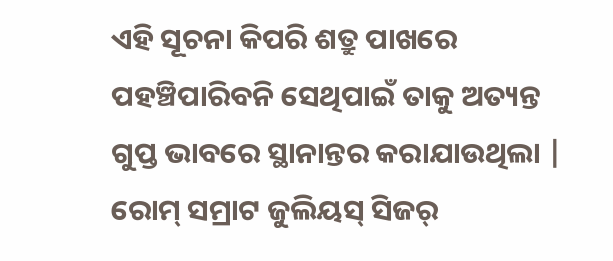ଏହି ସୂଚନା କିପରି ଶତ୍ରୁ ପାଖରେ ପହଞ୍ଚିପାରିବନି ସେଥିପାଇଁ ତାକୁ ଅତ୍ୟନ୍ତ ଗୁପ୍ତ ଭାବରେ ସ୍ଥାନାନ୍ତର କରାଯାଉଥିଲା | ରୋମ୍ ସମ୍ରାଟ ଜୁଲିୟସ୍ ସିଜର୍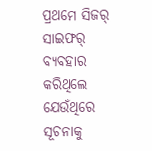ପ୍ରଥମେ ସିଜର୍ ସାଇଫର୍ ବ୍ୟବହାର କରିଥିଲେ ଯେଉଁଥିରେ ସୂଚନାକୁ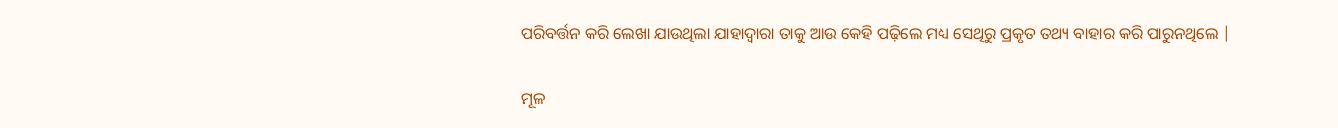ପରିବର୍ତ୍ତନ କରି ଲେଖା ଯାଉଥିଲା ଯାହାଦ୍ୱାରା ତାକୁ ଆଉ କେହି ପଢ଼ିଲେ ମଧ୍ୟ ସେଥିରୁ ପ୍ରକୃତ ତଥ୍ୟ ବାହାର କରି ପାରୁନଥିଲେ |

ମୂଳ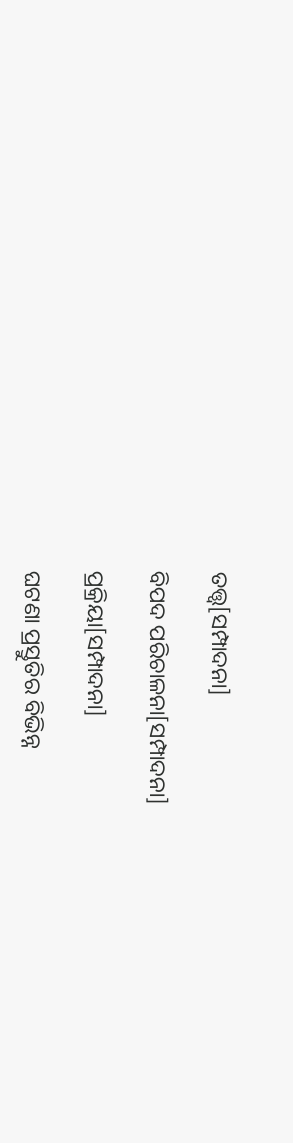ତତ୍ତ୍ୱ[ସମ୍ପାଦନା]

ବିପଦ ପରିଚାଳନା[ସମ୍ପାଦନା]

ପ୍ରକ୍ରିୟା[ସମ୍ପାଦନା]

ଘଟଣା ପ୍ରସ୍ତୁତିର ବିଭିନ୍ନ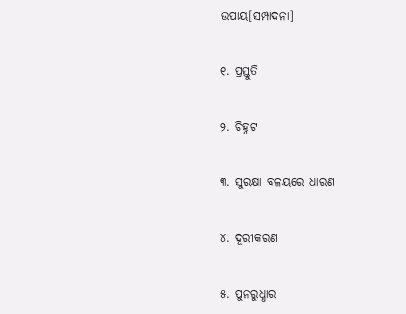ଉପାୟ[ସମ୍ପାଦନା]

୧. ପ୍ରସ୍ତୁତି

୨. ଚିହ୍ନଟ

୩. ସୁରକ୍ଷା ବଳୟରେ ଧାରଣ

୪. ଦୂରୀକରଣ

୫. ପୁନରୁଧ୍ଧାର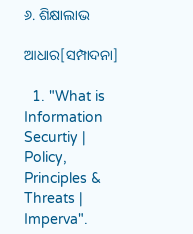୬. ଶିକ୍ଷାଲାଭ

ଆଧାର[ସମ୍ପାଦନା]

  1. "What is Information Securtiy | Policy, Principles & Threats | Imperva".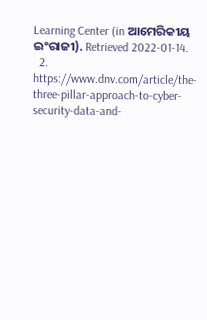Learning Center (in ଆମେରିକୀୟ ଇଂରାଜୀ). Retrieved 2022-01-14.
  2. https://www.dnv.com/article/the-three-pillar-approach-to-cyber-security-data-and-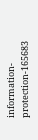information-protection-165683